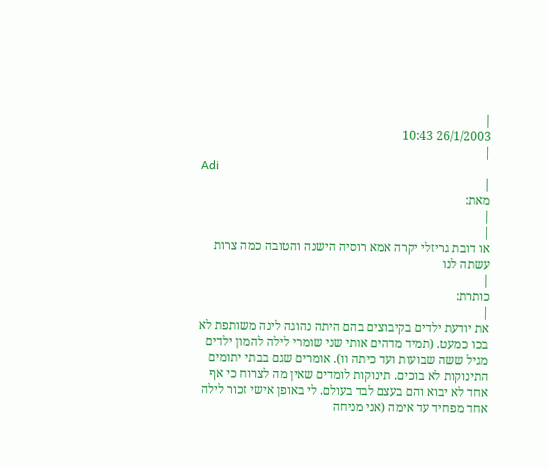|
26/1/2003 10:43
|
Adi
|
מאת:
|
|
או דובת גריזלי יקרה אמא רוסיה הישנה והטובה כמה צרות עשתה לנו
|
כותרת:
|
את יודעת ילדים בקיבוצים בהם היתה נהוגה לינה משותפת לא בכו כמעט. (תמיד מדהים אותי שני שומרי לילה להמון ילדים מגיל ששה שבועות ועד כיתה וו). אומרים שגם בבתי יתומים התינוקות לא בוכים. תינוקות לומדים שאין מה לצרוח כי אף אחד לא יבוא והם בעצם לבד בעולם. לי באופן אישי זכור לילה אחד מפחיד עד אימה (אני מניחה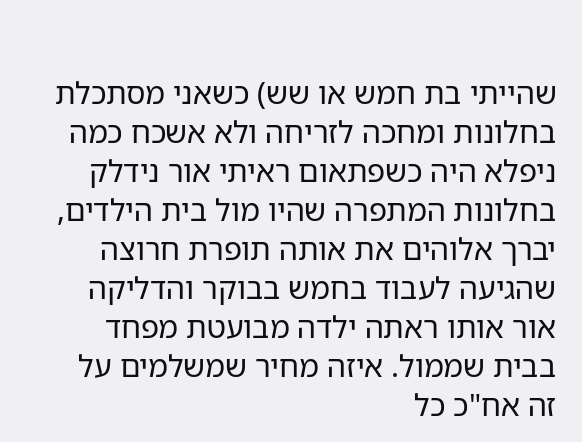שהייתי בת חמש או שש) כשאני מסתכלת בחלונות ומחכה לזריחה ולא אשכח כמה ניפלא היה כשפתאום ראיתי אור נידלק בחלונות המתפרה שהיו מול בית הילדים, יברך אלוהים את אותה תופרת חרוצה שהגיעה לעבוד בחמש בבוקר והדליקה אור אותו ראתה ילדה מבועטת מפחד בבית שממול. איזה מחיר שמשלמים על זה אח"כ כל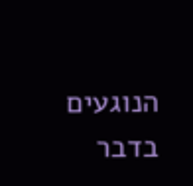הנוגעים בדבר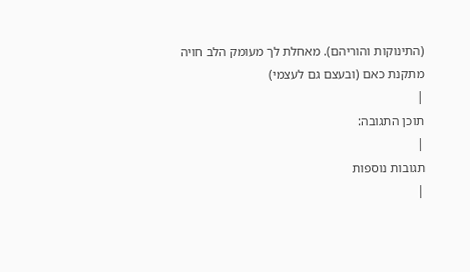(התינוקות והוריהם). מאחלת לך מעומק הלב חויה מתקנת כאם (ובעצם גם לעצמי)
|
תוכן התגובה:
|
תגובות נוספות
|